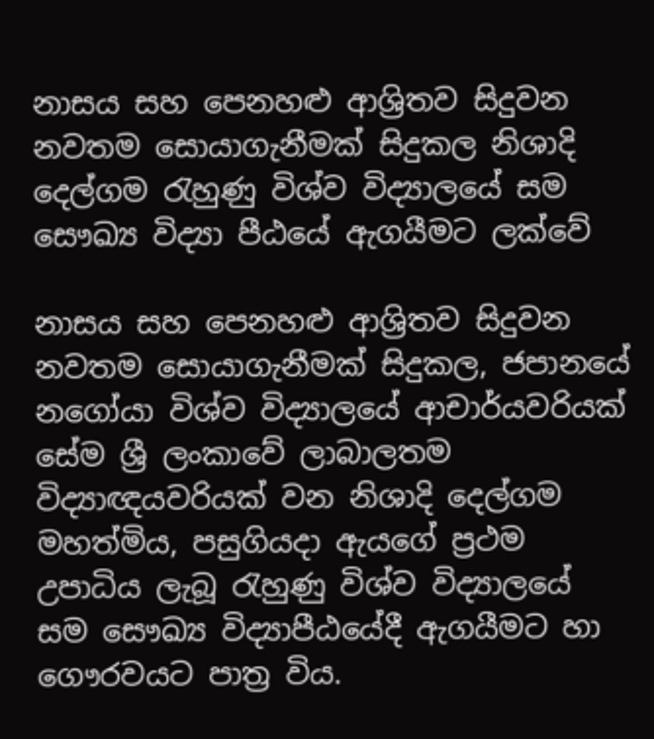නාසය සහ පෙනහළු ආශ්‍රිතව සිදුවන නවතම සොයාගැනීමක් සිදුකල නිශාදි දෙල්ගම රැහුණු විශ්ව විද්‍යාලයේ සම සෞඛ්‍ය විද්‍යා පීඨයේ ඇගයීමට ලක්වේ

නාසය සහ පෙනහළු ආශ්‍රිතව සිදුවන නවතම සොයාගැනීමක් සිදුකල, ජපානයේ නගෝයා විශ්ව විද්‍යාලයේ ආචාර්යවරියක් සේම ශ්‍රී ලංකාවේ ලාබාලතම විද්‍යාඥයවරියක් වන නිශාදි දෙල්ගම මහත්මිය, පසුගියදා ඇයගේ ප්‍රථම උපාධිය ලැබූ රැහුණු විශ්ව විද්‍යාලයේ සම සෞඛ්‍ය විද්‍යාපීඨයේදී ඇගයීමට හා ගෞරවයට පාත්‍ර විය.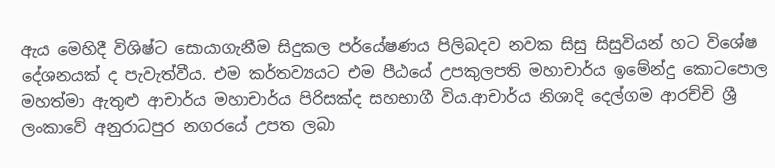ඇය මෙහිදී විශිෂ්ට සොයාගැනීම සිදුකල පර්යේෂණය පිලිබදව නවක සිසු සිසුවියන් හට විශේෂ දේශනයක් ද පැවැත්වීය. එම කර්තව්‍යයට එම පීඨයේ උපකුලපති මහාචාර්ය ඉමේන්දු කොටපොල මහත්මා ඇතුළු ආචාර්ය මහාචාර්ය පිරිසක්ද සහභාගී විය.ආචාර්ය නිශාදි දෙල්ගම ආරච්චි ශ්‍රී ලංකාවේ අනුරාධපුර නගරයේ උපත ලබා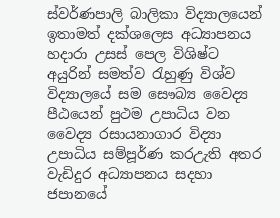ස්වර්ණපාලි බාලිකා විද්‍යාලයෙන් ඉතාමත් දක්ශලෙස අධ්‍යාපනය හදාරා උසස් පෙල විශිෂ්ට අයුරින් සමත්ව රැහුණු විශ්ව විද්‍යාලයේ සම සෞබ්‍ය වෛද්‍ය පීඨයෙන් පුථම උපාධිය වන වෛද්‍ය රසායනාගාර විද්‍යා උපාධිය සම්පූර්ණ කරඋැති අතර වැඩිදුර අධ්‍යාපනය සදහා ජපානයේ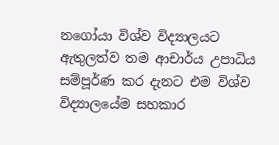නගෝයා විශ්ව විද්‍යාලයට ඇතුලත්ව තම ආචාර්ය උපාධිය සම්පූර්ණ කර දැනට එම විශ්ව විද්‍යාලයේම සහකාර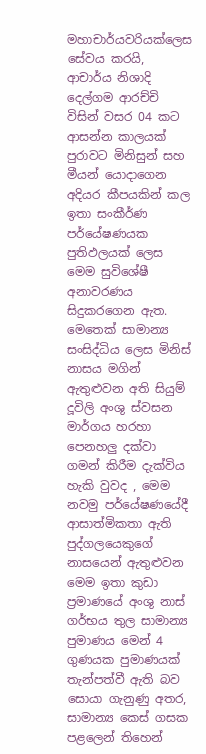මහාචාර්යවරියක්ලෙස සේවය කරයි,
ආචාර්ය නිශාදි දෙල්ගම ආරච්චි විසින් වසර 04 කට ආසන්න කාලයක් පුරාවට මිනිසුන් සහ මීයන් යොදාගෙන අදියර කීපයකින් කල ඉතා සංකීර්ණ පර්යේෂණයක පුතිඵලයක් ලෙස මෙම සුවිශේෂී අනාවරණය සිදුකරගෙන ඇත.
මෙතෙක් සාමාන්‍ය සංසිද්ධිය ලෙස මිනිස් නාසය මගින් ඇතුළුවන අති සියුම් දූවිලි අංශු ස්වසන මාර්ගය හරහා පෙනහලු දක්වා ගමන් කිරීම දැක්විය හැකි වුවද , මෙම නවමු පර්යේෂණයේදී ආසාත්මිකතා ඇති පුද්ගලයෙකුගේ නාසයෙන් ඇතුළුවන මෙම ඉතා කුඩා ප්‍රමාණයේ අංශු නාස් ගර්භය තුල සාමාන්‍ය පුමාණය මෙන් 4 ගුණයක පුමාණයක් තැන්පත්වී ඇති බව සොයා ගැනුණු අතර, සාමාන්‍ය කෙස් ගසක පළලෙන් තිහෙන්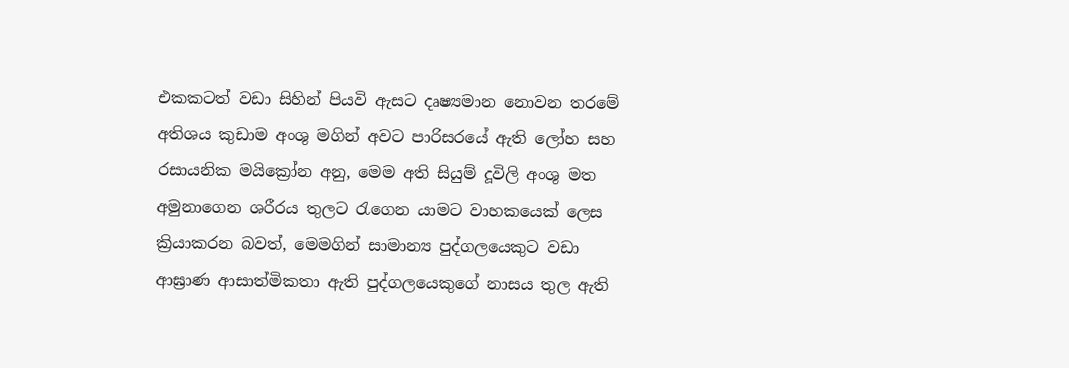එකකටත් වඩා සිහින් පියවි ඇසට දෘෂ්‍යමාන නොවන තරමේ අතිශය කුඩාම අංශු මගින් අවට පාරිසරයේ ඇති ලෝහ සහ රසායනික මයික්‍රෝන අනු, මෙම අති සියුම් දූවිලි අංශු මත අමුනාගෙන ශරීරය තුලට රැගෙන යාමට වාහකයෙක් ලෙස ක්‍රියාකරන බවත්, මෙමගින් සාමාන්‍ය පුද්ගලයෙකුට වඩා ආඝ්‍රාණ ආසාත්මිකතා ඇති පුද්ගලයෙකුගේ නාසය තුල ඇති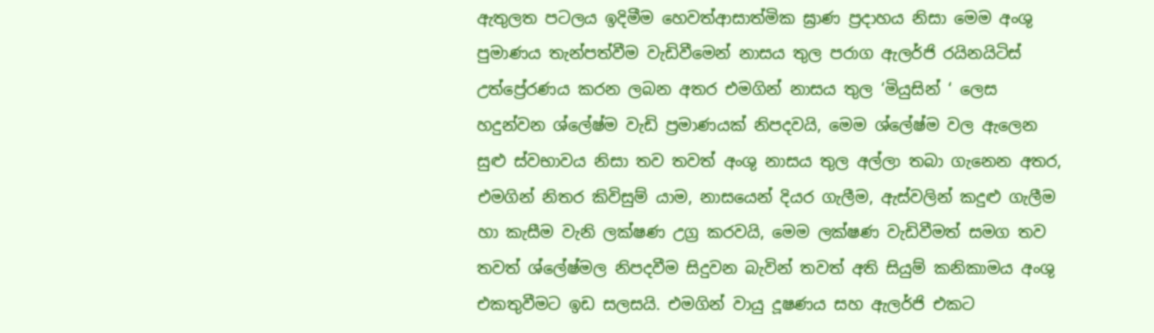ඇතුලත පටලය ඉදිමීම හෙවත්ආසාත්මික ඝ්‍රාණ ප්‍රදාහය නිසා මෙම අංශු පුමාණය තැන්පත්වීම වැඩිවීමෙන් නාසය තුල පරාග ඇලර්ජි රයිනයිටිස් උත්ප්‍රේරණය කරන ලබන අතර එමගින් නාසය තුල ‘මියුසින් ‘ ලෙස හදුන්වන ශ්ලේෂ්ම වැඩි ප්‍රමාණයක් නිපදවයි, මෙම ශ්ලේෂ්ම වල ඇලෙන සුළු ස්වභාවය නිසා තව තවත් අංශු නාසය තුල අල්ලා තබා ගැනෙන අතර, එමගින් නිතර කිවිසුම් යාම, නාසයෙන් දියර ගැලීම, ඇස්වලින් කදුළු ගැලීම හා කැසීම වැනි ලක්ෂණ උග්‍ර කරවයි, මෙම ලක්ෂණ වැඩිවීමත් සමග තව තවත් ශ්ලේෂ්මල නිපදවීම සිදුවන බැවින් තවත් අති සියුම් කනිකාමය අංශු එකතුවීමට ඉඩ සලසයි. එමගින් වායු දූෂණය සහ ඇලර්ජි එකට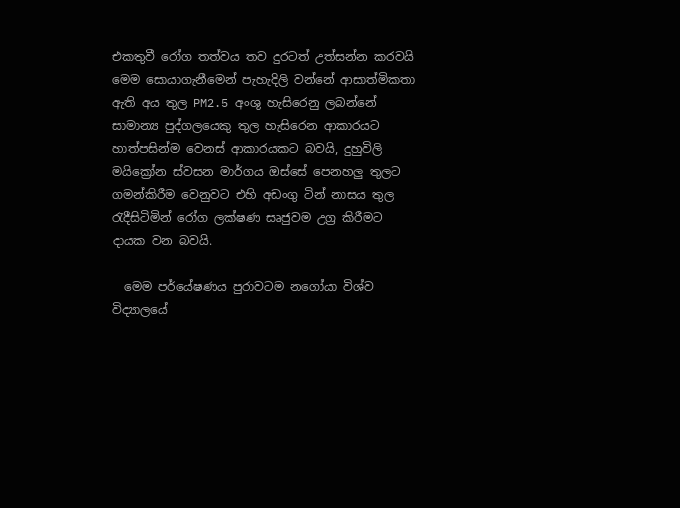එකතුවී රෝග තත්වය තව දුරටත් උත්සන්න කරවයි
මෙම සොයාගැනීමෙන් පැහැදිලි වන්නේ ආසාත්මිකතා ඇති අය තුල PM2.5 අංශු හැසිරෙනු ලබන්නේ සාමාන්‍ය පුද්ගලයෙකු තුල හැසිරෙන ආකාරයට හාත්පසින්ම වෙනස් ආකාරයකට බවයි, දුහුවිලි මයික්‍රෝන ස්වසන මාර්ගය ඔස්සේ පෙනහලු තුලට ගමන්කිරීම වෙනුවට එහි අඩංගු ටින් නාසය තුල රැදීසිටිමින් රෝග ලක්ෂණ සෘජුවම උග්‍ර කිරීමට දායක වන බවයි.

  මෙම පර්යේෂණය පුරාවටම නගෝයා විශ්ව විද්‍යාලයේ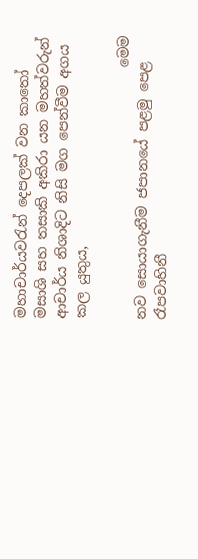මහාචාර්යවරැන් දෙපලක් වන කාතෝ මසාශි සහ තසාකි අකිරා යන මහත්වරුන්   ආචාර්ය නිශාදිට නිසි මග පෙන්වීම අගය කල යුතුය,

                                    මෙම නව සොයාගැනීම ජපානයේ පළමු පෙළ රෑපවාහිනී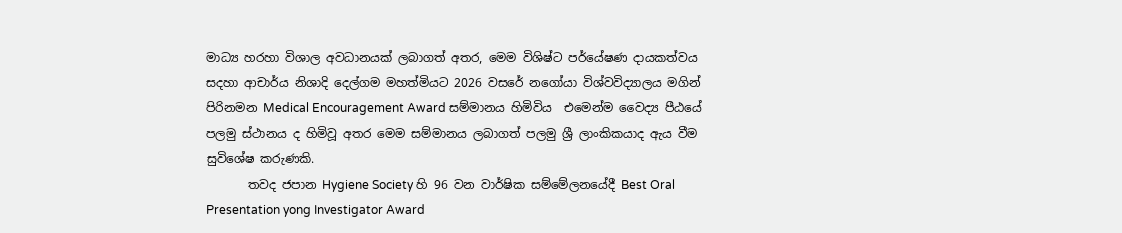මාධ්‍ය හරහා විශාල අවධානයක් ලබාගත් අතර, මෙම විශිෂ්ට පර්යේෂණ දායකත්වය  සදහා ආචාර්ය නිශාදි දෙල්ගම මහත්මියට 2026 වසරේ නගෝයා විශ්වවිද්‍යාලය මගින් පිරිනමන Medical Encouragement Award සම්මානය හිමිවිය  එමෙන්ම වෛද්‍ය පීඨයේ පලමු ස්ථානය ද හිමිවූ අතර මෙම සම්මානය ලබාගත් පලමු ශ්‍රී ලාංකිකයාද ඇය වීම සුවිශේෂ කරුණකි.
       තවද ජපාන Hygiene Society හි 96 වන වාර්ෂික සම්මේලනයේදී Best Oral Presentation yong Investigator Award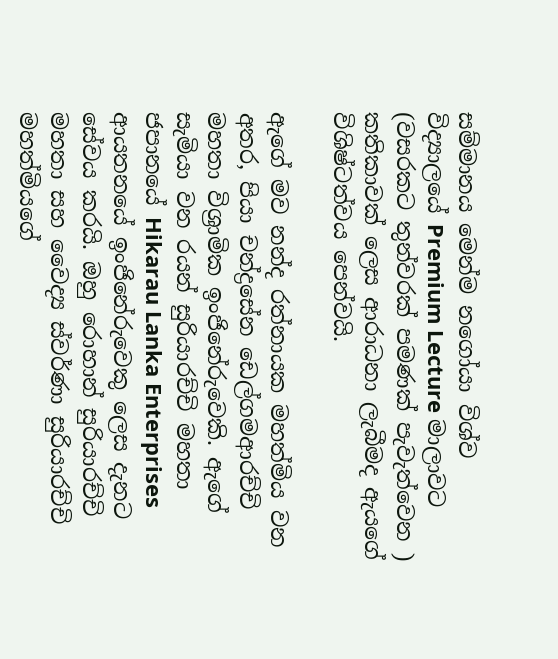සම්මානය මෙන්ම නගෝයා විශ්ව විද්‍යාලයේ Premium Lecture මාලාවට (වසරකට තුන්වරක් පමණක් පැවැත්වෙන ) කතිකාවක් ලෙස ආරාධනා ලැබීමද ඇයගේ විශිෂ්ටත්වය පෙන්වයි.

ඇගේ මව නන්ද රත්නායක මහත්මිය වන අතර, පියා චන්ද්‍රසේන ඩෙල්ගමආරච්චි මහතා විශ්‍රාමික ඉංජිනේරුවෙකි. ඇගේ සැමියා වන රයන් සුරියාරච්චි මහතා ජපානයේ Hikarau Lanka Enterprises ආයතනයේ ඉංජිනේරුවෙකු ලෙස දැනට සේවය කරයි. ඔහු රොහාන් සුරියාරච්චි මහතා සහ වෛද්‍ය ස්වර්ණා සුරියාරච්චි මහත්මියගේ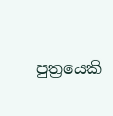පුත්‍රයෙකි